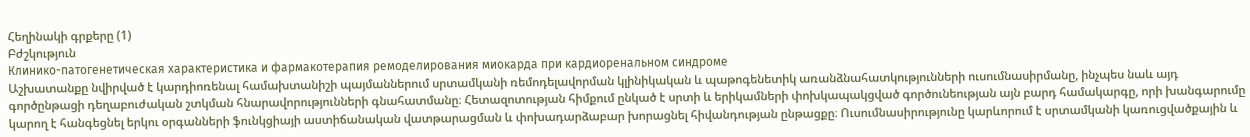Հեղինակի գրքերը (1)
Բժշկություն
Клинико-патогенетическая характеристика и фармакотерапия ремоделирования миокарда при кардиоренальном синдроме
Աշխատանքը նվիրված է կարդիոռենալ համախտանիշի պայմաններում սրտամկանի ռեմոդելավորման կլինիկական և պաթոգենետիկ առանձնահատկությունների ուսումնասիրմանը, ինչպես նաև այդ գործընթացի դեղաբուժական շտկման հնարավորությունների գնահատմանը։ Հետազոտության հիմքում ընկած է սրտի և երիկամների փոխկապակցված գործունեության այն բարդ համակարգը, որի խանգարումը կարող է հանգեցնել երկու օրգանների ֆունկցիայի աստիճանական վատթարացման և փոխադարձաբար խորացնել հիվանդության ընթացքը։ Ուսումնասիրությունը կարևորում է սրտամկանի կառուցվածքային և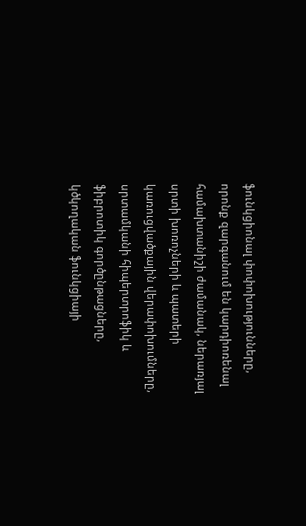ֆունկցիոնալ փոփոխությունները, որոնք զարգանում են կարդիոռենալ համախտանիշի ժամանակ, ներառյալ սրտի խոռոչների և պատերի կառուցվածքային վերափոխումները, սրտամկանի հիպերտրոֆիկ և ֆիբրոտիկ գործընթացները, կծկողական ֆունկցիայի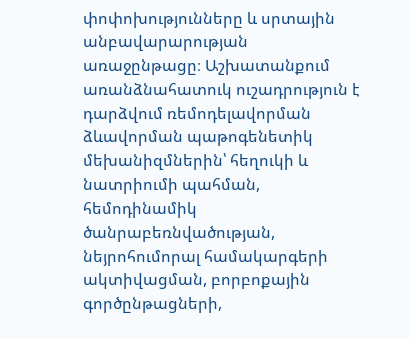փոփոխությունները և սրտային անբավարարության առաջընթացը։ Աշխատանքում առանձնահատուկ ուշադրություն է դարձվում ռեմոդելավորման ձևավորման պաթոգենետիկ մեխանիզմներին՝ հեղուկի և նատրիումի պահման, հեմոդինամիկ ծանրաբեռնվածության, նեյրոհումորալ համակարգերի ակտիվացման, բորբոքային գործընթացների,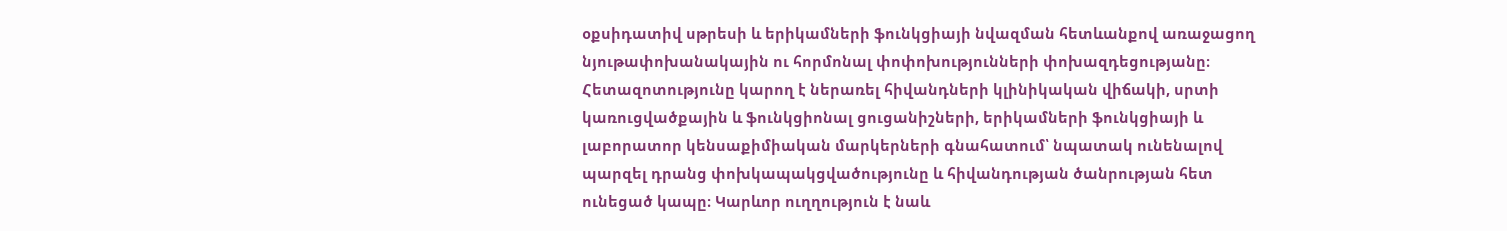օքսիդատիվ սթրեսի և երիկամների ֆունկցիայի նվազման հետևանքով առաջացող նյութափոխանակային ու հորմոնալ փոփոխությունների փոխազդեցությանը։ Հետազոտությունը կարող է ներառել հիվանդների կլինիկական վիճակի, սրտի կառուցվածքային և ֆունկցիոնալ ցուցանիշների, երիկամների ֆունկցիայի և լաբորատոր կենսաքիմիական մարկերների գնահատում՝ նպատակ ունենալով պարզել դրանց փոխկապակցվածությունը և հիվանդության ծանրության հետ ունեցած կապը։ Կարևոր ուղղություն է նաև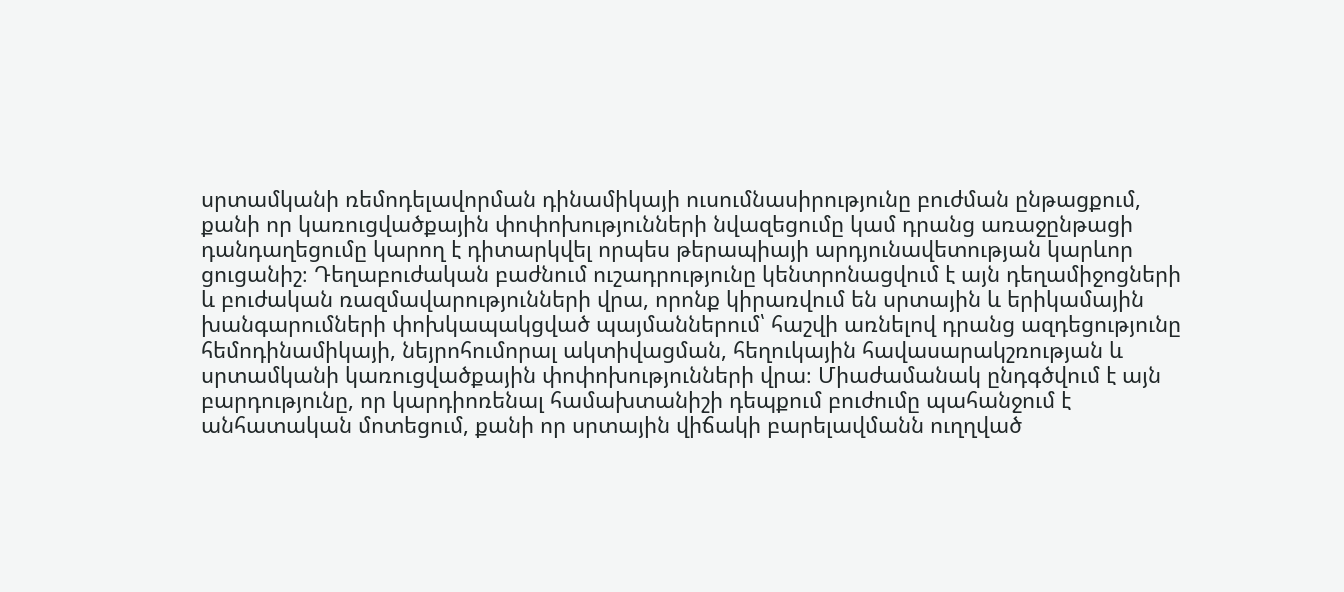սրտամկանի ռեմոդելավորման դինամիկայի ուսումնասիրությունը բուժման ընթացքում, քանի որ կառուցվածքային փոփոխությունների նվազեցումը կամ դրանց առաջընթացի դանդաղեցումը կարող է դիտարկվել որպես թերապիայի արդյունավետության կարևոր ցուցանիշ։ Դեղաբուժական բաժնում ուշադրությունը կենտրոնացվում է այն դեղամիջոցների և բուժական ռազմավարությունների վրա, որոնք կիրառվում են սրտային և երիկամային խանգարումների փոխկապակցված պայմաններում՝ հաշվի առնելով դրանց ազդեցությունը հեմոդինամիկայի, նեյրոհումորալ ակտիվացման, հեղուկային հավասարակշռության և սրտամկանի կառուցվածքային փոփոխությունների վրա։ Միաժամանակ ընդգծվում է այն բարդությունը, որ կարդիոռենալ համախտանիշի դեպքում բուժումը պահանջում է անհատական մոտեցում, քանի որ սրտային վիճակի բարելավմանն ուղղված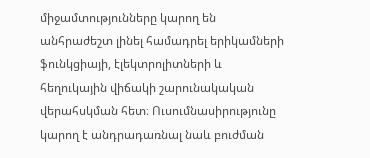միջամտությունները կարող են անհրաժեշտ լինել համադրել երիկամների ֆունկցիայի, էլեկտրոլիտների և հեղուկային վիճակի շարունակական վերահսկման հետ։ Ուսումնասիրությունը կարող է անդրադառնալ նաև բուժման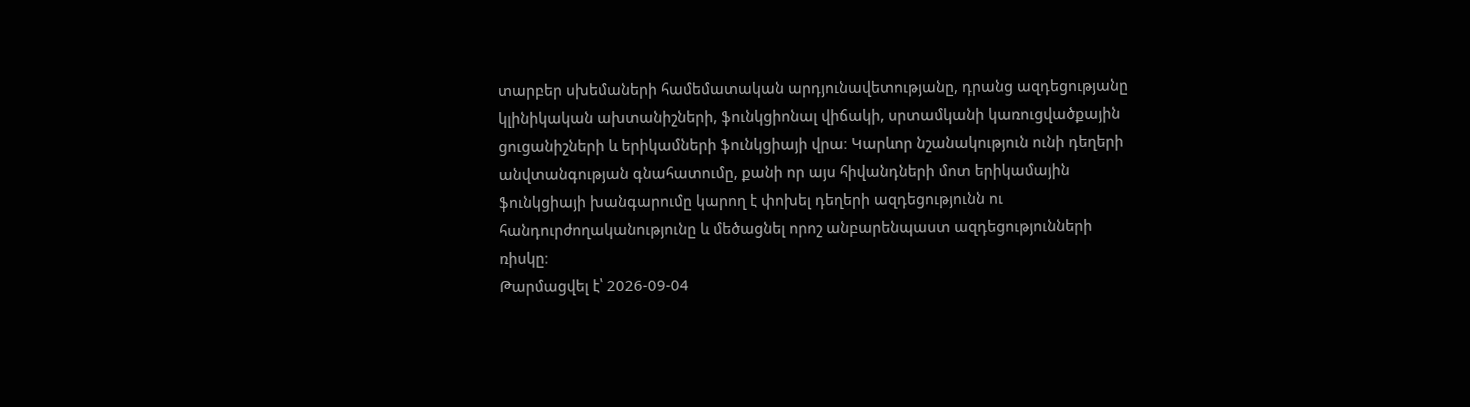տարբեր սխեմաների համեմատական արդյունավետությանը, դրանց ազդեցությանը կլինիկական ախտանիշների, ֆունկցիոնալ վիճակի, սրտամկանի կառուցվածքային ցուցանիշների և երիկամների ֆունկցիայի վրա։ Կարևոր նշանակություն ունի դեղերի անվտանգության գնահատումը, քանի որ այս հիվանդների մոտ երիկամային ֆունկցիայի խանգարումը կարող է փոխել դեղերի ազդեցությունն ու հանդուրժողականությունը և մեծացնել որոշ անբարենպաստ ազդեցությունների ռիսկը։
Թարմացվել է՝ 2026-09-04